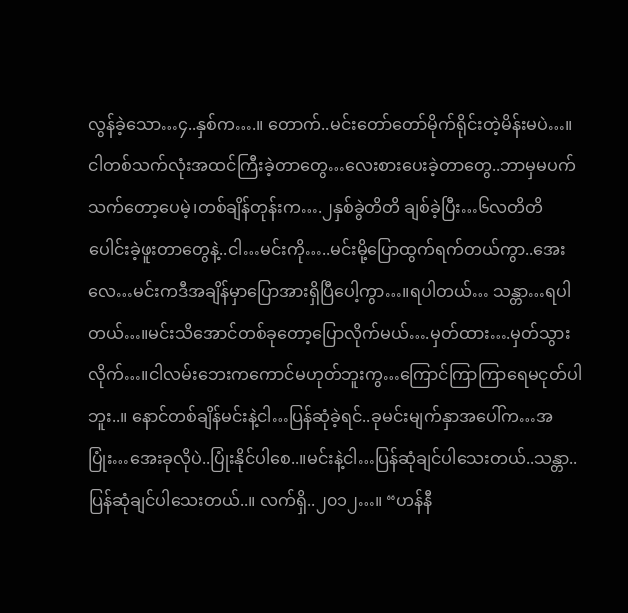လွန်ခဲ့သော…၄..နှစ်က….။ တောက်..မင်းတော်တော်မိုက်ရိုင်းတဲ့မိန်းမပဲ…။ငါတစ်သက်လုံးအထင်ကြီးခဲ့တာတွေ…လေးစားပေးခဲ့တာတွေ..ဘာမှမပက်သက်တော့ပေမဲ့၊တစ်ချိန်တုန်းက….၂နှစ်ခွဲတိတိ ချစ်ခဲ့ပြီး…၆လတိတိပေါင်းခဲ့ဖူးတာတွေနဲ့..ငါ…မင်းကို…..မင်းမို့ပြောထွက်ရက်တယ်ကွာ..အေးလေ…မင်းကဒီအချိန်မှာပြောအားရှိပြီပေါ့ကွာ…။ရပါတယ်… သန္တာ…ရပါတယ်…။မင်းသိအောင်တစ်ခုတော့ပြောလိုက်မယ်….မှတ်ထား….မှတ်သွားလိုက်…။ငါလမ်းဘေးကကောင်မဟုတ်ဘူးကွ…ကြောင်ကြာကြာရေမငုတ်ပါဘူး..။ နောင်တစ်ချိန်မင်းနဲ့ငါ…ပြန်ဆုံခဲ့ရင်..ခုမင်းမျက်နှာအပေါ်က…အပြုံး…အေးခုလိုပဲ..ပြုံးနိုင်ပါစေ..။မင်းနဲ့ငါ…ပြန်ဆုံချင်ပါသေးတယ်..သန္တာ..ပြန်ဆုံချင်ပါသေးတယ်..။ လက်ရှိ..၂၀၁၂…။ “ဟန်နီ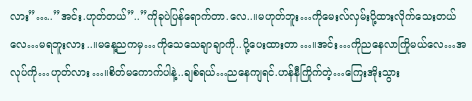လား”…..”အင်း.ဟုတ်တယ်”..”ကိုခုပဲပြန်ရောက်တာ.လေ..။မဟုတ်ဘူး…ကိုမေးလ်လှမ်းပို့ထားလိုက်သေးတယ်လေ…မရဘူးလား..။မနေ့ညကမှ…ကိုသေသေချာချာကို..ပို့ပေးထားတာ…။အင်း…ကိုညနေလာကြိုမယ်လေ…အလုပ်ကို…ဟုတ်လား…။စိတ်မကောက်ပါနဲ့..ချစ်ရယ်…ညနေကျရင်.ဟန်နီကြိုက်တဲ့…ကြေးအိုးသွား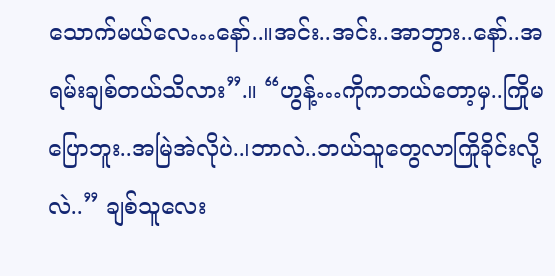သောက်မယ်လေ…နော်..။အင်း..အင်း..အာဘွား..နော်..အရမ်းချစ်တယ်သိလား”.။ “ဟွန့်…ကိုကဘယ်တော့မှ..ကြိုမပြောဘူး..အမြဲအဲလိုပဲ..၊ဘာလဲ..ဘယ်သူတွေလာကြိုခိုင်းလို့လဲ..” ချစ်သူလေး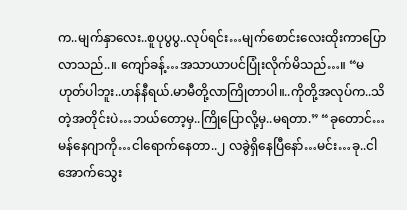က..မျက်နှာလေး..စူပုပွပွ..လုပ်ရင်း…မျက်စောင်းလေးထိုးကာပြောလာသည်..။ ကျော်ခန့်…အသာယာပင်ပြုံးလိုက်မိသည်…။ “မဟုတ်ပါဘူး..ဟန်နီရယ်.မာမီတို့လာကြိုတာပါ။..ကိုတို့အလုပ်က..သိတဲ့အတိုင်းပဲ…ဘယ်တော့မှ..ကြိုပြောလို့မှ..မရတာ.” “ခုတောင်…မန်နေဂျာကို…ငါရောက်နေတာ..၂ လခွဲရှိနေပြီနော်…မင်း…ခု..ငါအောက်သွေး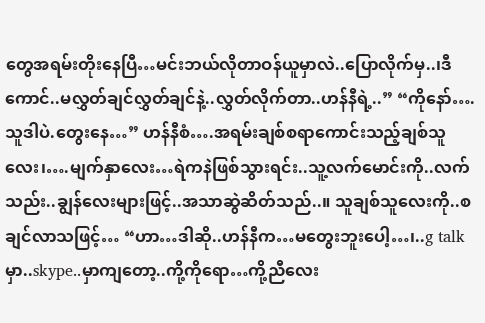တွေအရမ်းတိုးနေပြီ…မင်းဘယ်လိုတာဝန်ယူမှာလဲ..ပြောလိုက်မှ..၊ဒီကောင်..မလွှတ်ချင်လွှတ်ချင်နဲ့..လွှတ်လိုက်တာ..ဟန်နီရဲ့..” “ကိုနော်….သူဒါပဲ.တွေးနေ…” ဟန်နီစံ….အရမ်းချစ်စရာကောင်းသည့်ချစ်သူလေး၊….မျက်နှာလေး…ရဲကနဲဖြစ်သွားရင်း..သူ့လက်မောင်းကို..လက်သည်း..ချွန်လေးများဖြင့်..အသာဆွဲဆိတ်သည်..။ သူချစ်သူလေးကို..စချင်လာသဖြင့်… “ဟာ…ဒါဆို..ဟန်နီက…မတွေးဘူးပေါ့…၊..g talk မှာ..skype..မှာကျတော့..ကို့ကိုရော…ကို့ညီလေး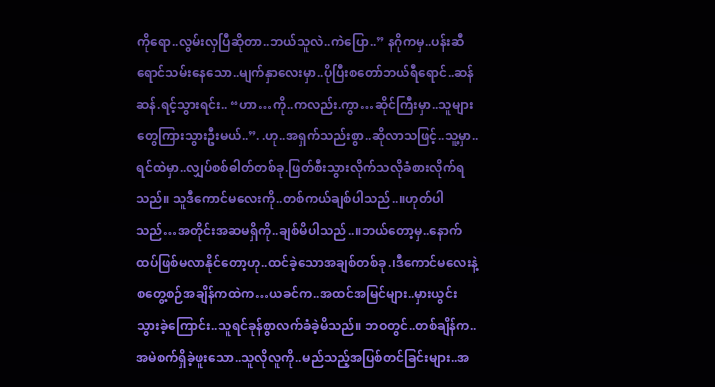ကိုရော..လွမ်းလှပြီဆိုတာ..ဘယ်သူလဲ..ကဲပြော..” နဂိုကမှ..ပန်းဆီရောင်သမ်းနေသော..မျက်နှာလေးမှာ..ပိုပြီးစတော်ဘယ်ရီရောင်..ဆန်ဆန်.ရင့်သွားရင်း.. “ဟာ…ကို..ကလည်း.ကွာ…ဆိုင်ကြီးမှာ..သူများတွေကြားသွားဦးမယ်..”. .ဟု..အရှက်သည်းစွာ..ဆိုလာသဖြင့်..သူ့မှာ..ရင်ထဲမှာ..လျှပ်စစ်ဓါတ်တစ်ခု.ဖြတ်စီးသွားလိုက်သလိုခံစားလိုက်ရသည်။ သူဒီကောင်မလေးကို..တစ်ကယ်ချစ်ပါသည်..။ဟုတ်ပါသည်…အတိုင်းအဆမရှိကို..ချစ်မိပါသည်..။ဘယ်တော့မှ..နောက်ထပ်ဖြစ်မလာနိုင်တော့ဟု..ထင်ခဲ့သောအချစ်တစ်ခု.၊ဒီကောင်မလေးနဲ့စတွေ့စဉ်အချိန်ကထဲက…ယခင်က..အထင်အမြင်များ..မှားယွင်းသွားခဲ့ကြောင်း..သူရင်ခုန်စွာလက်ခံခဲ့မိသည်။ ဘဝတွင်..တစ်ချိန်က..အမဲစက်ရှိခဲ့ဖူးသော..သူလိုလူကို..မည်သည့်အပြစ်တင်ခြင်းများ..အ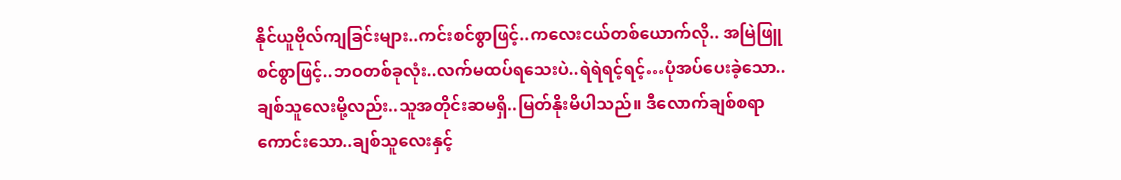နိုင်ယူဗိုလ်ကျခြင်းများ..ကင်းစင်စွာဖြင့်..ကလေးငယ်တစ်ယောက်လို.. အမြဲဖြူစင်စွာဖြင့်..ဘဝတစ်ခုလုံး..လက်မထပ်ရသေးပဲ..ရဲရဲရင့်ရင့်…ပုံအပ်ပေးခဲ့သော..ချစ်သူလေးမို့လည်း..သူအတိုင်းဆမရှိ..မြတ်နိုးမိပါသည်။ ဒီလောက်ချစ်စရာကောင်းသော..ချစ်သူလေးနှင့်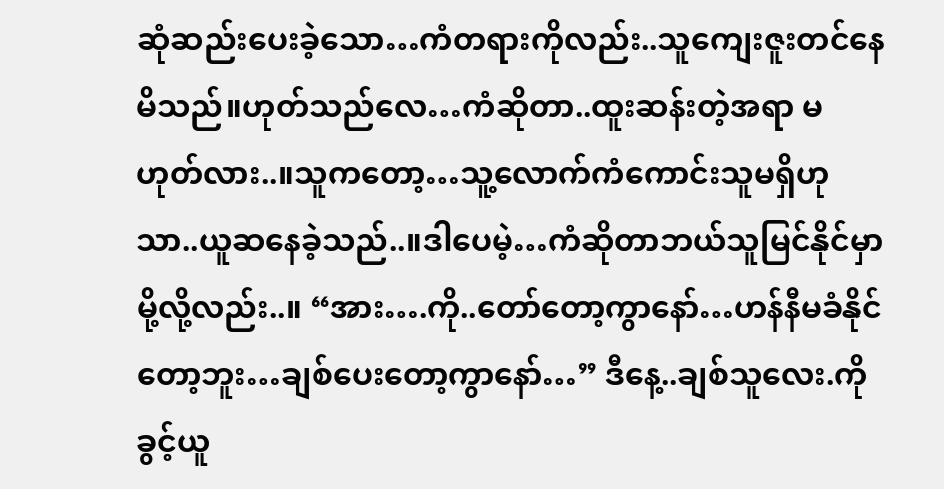ဆုံဆည်းပေးခဲ့သော…ကံတရားကိုလည်း..သူကျေးဇူးတင်နေမိသည်။ဟုတ်သည်လေ…ကံဆိုတာ..ထူးဆန်းတဲ့အရာ မဟုတ်လား..။သူကတော့…သူ့လောက်ကံကောင်းသူမရှိဟုသာ..ယူဆနေခဲ့သည်..။ဒါပေမဲ့…ကံဆိုတာဘယ်သူမြင်နိုင်မှာမို့လို့လည်း..။ “အား….ကို..တော်တော့ကွာနော်…ဟန်နီမခံနိုင်တော့ဘူး…ချစ်ပေးတော့ကွာနော်…” ဒီနေ့..ချစ်သူလေး.ကိုခွင့်ယူ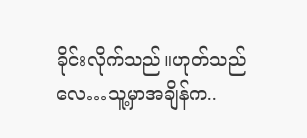ခိုင်းလိုက်သည်။ဟုတ်သည်လေ…သူ့မှာအချိန်က..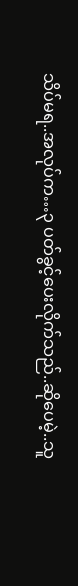သိပ်မရ..အလုပ်က…၃ ပတ်ခွင့်ပေးလိုက်သည်..ဆိုပေမဲ့..သူ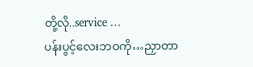တို့လို..service …
ပန်းပွင့်လေးဘဝကို…ညှာတာ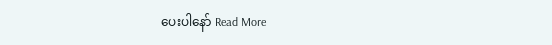ပေးပါနော် Read More